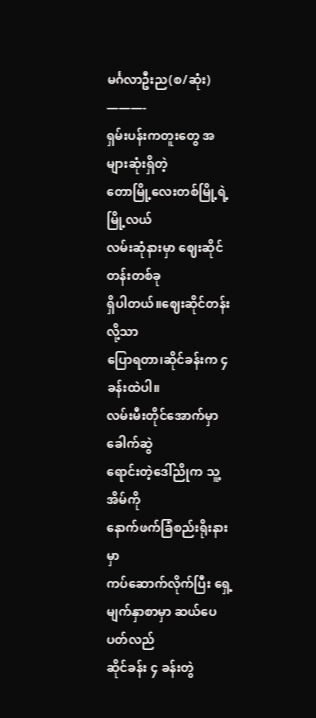မင်္ဂလာဦးည(စ/ဆုံး)
———-
ရှမ်းပန်းကတူးတွေ အများဆုံးရှိတဲ့
တောမြို့လေးတစ်မြို့ရဲ့ မြို့လယ်
လမ်းဆုံနားမှာ ဈေးဆိုင်တန်းတစ်ခု
ရှိပါတယ်။ဈေးဆိုင်တန်းလို့သာ
ပြောရတာ၊ဆိုင်ခန်းက ၄ ခန်းထဲပါ။
လမ်းမီးတိုင်အောက်မှာ ခေါက်ဆွဲ
ရောင်းတဲ့ဒေါ်ညိုက သူ့အိမ်ကို
နောက်ဖက်ခြံစည်းရိုးနားမှာ
ကပ်ဆောက်လိုက်ပြီး ရှေ့
မျက်နှာစာမှာ ဆယ်ပေပတ်လည်
ဆိုင်ခန်း ၄ ခန်းတွဲ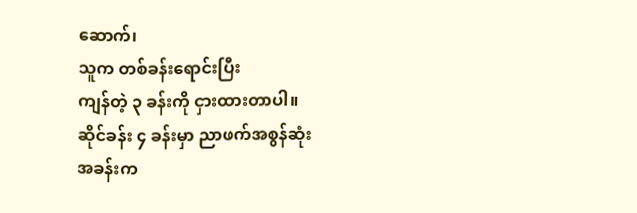ဆောက်၊
သူက တစ်ခန်းရောင်းပြီး
ကျန်တဲ့ ၃ ခန်းကို ငှားထားတာပါ။
ဆိုင်ခန်း ၄ ခန်းမှာ ညာဖက်အစွန်ဆုံး
အခန်းက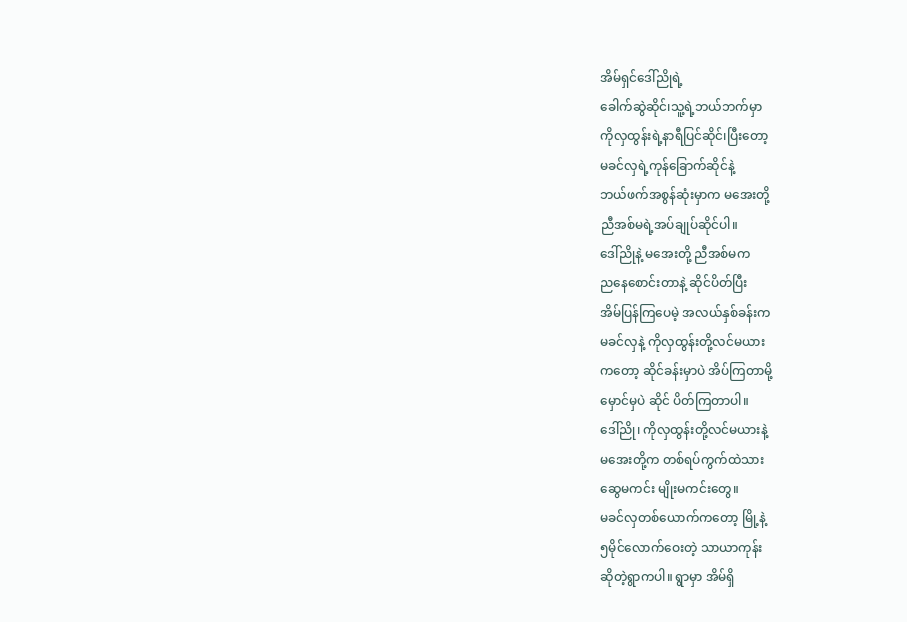အိမ်ရှင်ဒေါ်ညိုရဲ့
ခေါက်ဆွဲဆိုင်၊သူ့ရဲ့ဘယ်ဘက်မှာ
ကိုလှထွန်းရဲ့နာရီပြင်ဆိုင်၊ပြီးတော့
မခင်လှရဲ့ကုန်ခြောက်ဆိုင်နဲ့
ဘယ်ဖက်အစွန်ဆုံးမှာက မအေးတို့
ညီအစ်မရဲ့အပ်ချုပ်ဆိုင်ပါ။
ဒေါ်ညိုနဲ့ မအေးတို့ ညီအစ်မက
ညနေစောင်းတာနဲ့ ဆိုင်ပိတ်ပြီး
အိမ်ပြန်ကြပေမဲ့ အလယ်နှစ်ခန်းက
မခင်လှနဲ့ ကိုလှထွန်းတို့လင်မယား
ကတော့ ဆိုင်ခန်းမှာပဲ အိပ်ကြတာမို့
မှောင်မှပဲ ဆိုင် ပိတ်ကြတာပါ။
ဒေါ်ညို၊ ကိုလှထွန်းတို့လင်မယားနဲ့
မအေးတို့က တစ်ရပ်ကွက်ထဲသား
ဆွေမကင်း မျိုးမကင်းတွေ။
မခင်လှတစ်ယောက်ကတော့ မြို့နဲ့
၅မိုင်လောက်ဝေးတဲ့ သာယာကုန်း
ဆိုတဲ့ရွာကပါ။ ရွာမှာ အိမ်ရှိ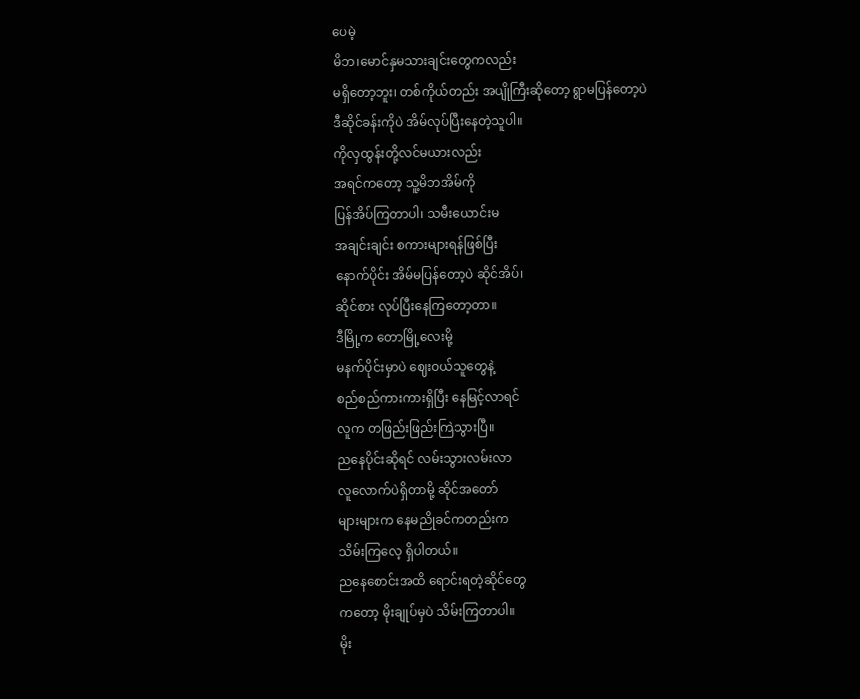ပေမဲ့
မိဘ၊မောင်နှမသားချင်းတွေကလည်း
မရှိတော့ဘူး၊ တစ်ကိုယ်တည်း အပျိုကြီးဆိုတော့ ရွာမပြန်တော့ပဲ
ဒီဆိုင်ခန်းကိုပဲ အိမ်လုပ်ပြီးနေတဲ့သူပါ။
ကိုလှထွန်းတို့လင်မယားလည်း
အရင်ကတော့ သူ့မိဘအိမ်ကို
ပြန်အိပ်ကြတာပါ၊ သမီးယောင်းမ
အချင်းချင်း စကားများရန်ဖြစ်ပြီး
နောက်ပိုင်း အိမ်မပြန်တော့ပဲ ဆိုင်အိပ်၊
ဆိုင်စား လုပ်ပြီးနေကြတော့တာ။
ဒီမြို့က တောမြို့လေးမို့
မနက်ပိုင်းမှာပဲ ဈေးဝယ်သူတွေနဲ့
စည်စည်ကားကားရှိပြီး နေမြင့်လာရင်
လူက တဖြည်းဖြည်းကြဲသွားပြီ။
ညနေပိုင်းဆိုရင် လမ်းသွားလမ်းလာ
လူလောက်ပဲရှိတာမို့ ဆိုင်အတော်
များများက နေမညိုခင်ကတည်းက
သိမ်းကြလေ့ ရှိပါတယ်။
ညနေစောင်းအထိ ရောင်းရတဲ့ဆိုင်တွေ
ကတော့ မိုးချုပ်မှပဲ သိမ်းကြတာပါ။
မိုး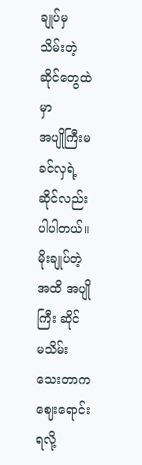ချုပ်မှ သိမ်းတဲ့ ဆိုင်တွေထဲမှာ
အပျိုကြီးမခင်လှရဲ့ဆိုင်လည်း
ပါပါတယ်။
မိုးချုပ်တဲ့အထိ အပျိုကြီး ဆိုင်
မသိမ်းသေးတာက ဈေးရောင်းရလို့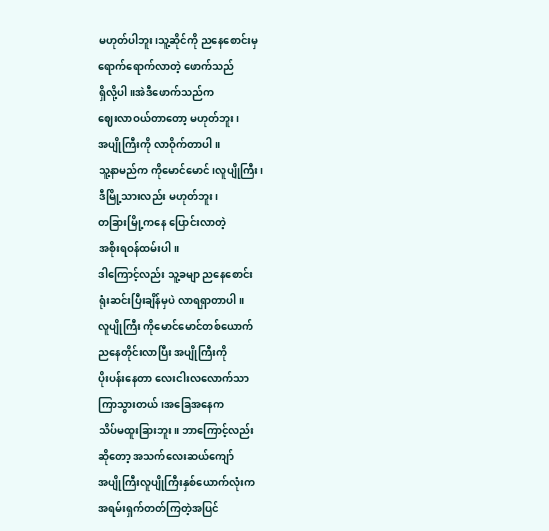မဟုတ်ပါဘူး၊သူ့ဆိုင်ကို ညနေစောင်းမှ
ရောက်ရောက်လာတဲ့ ဖောက်သည်
ရှိလို့ပါ။အဲဒီဖောက်သည်က
ဈေးလာဝယ်တာတော့ မဟုတ်ဘူး၊
အပျိုကြီးကို လာဝိုက်တာပါ။
သူ့နာမည်က ကိုမောင်မောင်၊လူပျိုကြီး၊
ဒီမြို့သားလည်း မဟုတ်ဘူး၊
တခြားမြို့ကနေ ပြောင်းလာတဲ့
အစိုးရဝန်ထမ်းပါ။
ဒါကြောင့်လည်း သူ့ခမျာ ညနေစောင်း
ရုံးဆင်းပြီးချိန်မှပဲ လာရရှာတာပါ။
လူပျိုကြီး ကိုမောင်မောင်တစ်ယောက်
ညနေတိုင်းလာပြီး အပျိုကြီးကို
ပိုးပန်းနေတာ လေးငါးလလောက်သာ
ကြာသွားတယ်၊အခြေအနေက
သိပ်မထူးခြားဘူး။ ဘာကြောင့်လည်း
ဆိုတော့ အသက်လေးဆယ်ကျော်
အပျိုကြီးလူပျိုကြီးနှစ်ယောက်လုံးက
အရမ်းရှက်တတ်ကြတဲ့အပြင်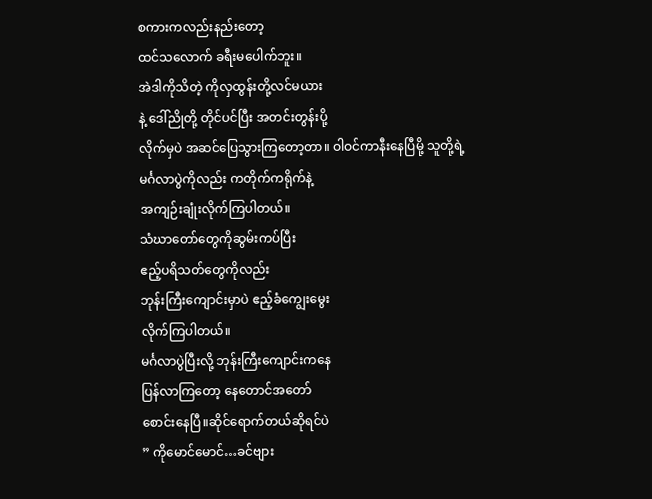စကားကလည်းနည်းတော့
ထင်သလောက် ခရီးမပေါက်ဘူး။
အဲဒါကိုသိတဲ့ ကိုလှထွန်းတို့လင်မယား
နဲ့ ဒေါ်ညိုတို့ တိုင်ပင်ပြီး အတင်းတွန်းပို့
လိုက်မှပဲ အဆင်ပြေသွားကြတော့တာ။ ဝါဝင်ကာနီးနေပြီမို့ သူတို့ရဲ့
မင်္ဂလာပွဲကိုလည်း ကတိုက်ကရိုက်နဲ့
အကျဉ်းချုံးလိုက်ကြပါတယ်။
သံဃာတော်တွေကိုဆွမ်းကပ်ပြီး
ဧည့်ပရိသတ်တွေကိုလည်း
ဘုန်းကြီးကျောင်းမှာပဲ ဧည့်ခံကျွေးမွေး
လိုက်ကြပါတယ်။
မင်္ဂလာပွဲပြီးလို့ ဘုန်းကြီးကျောင်းကနေ
ပြန်လာကြတော့ နေတောင်အတော်
စောင်းနေပြီ။ဆိုင်ရောက်တယ်ဆိုရင်ပဲ
” ကိုမောင်မောင်…ခင်ဗျား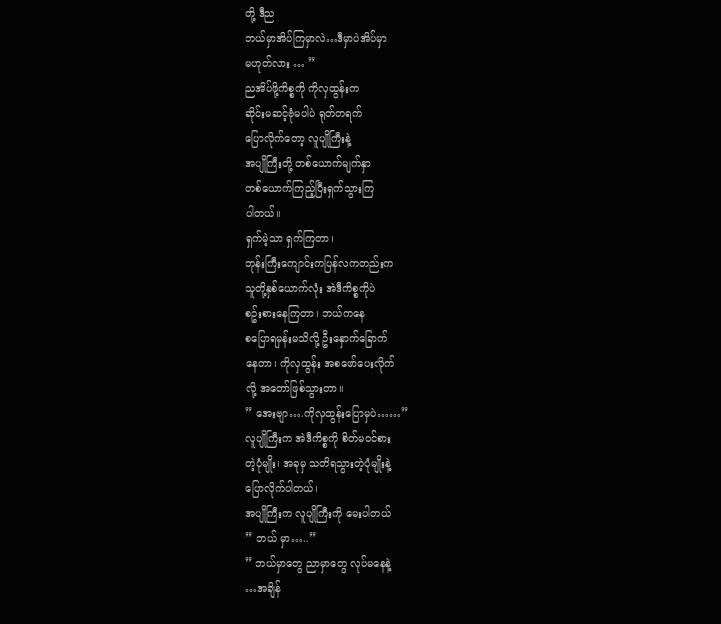တို့ ဒီည
ဘယ်မှာအိပ်ကြမှာလဲ…ဒီမှာပဲအိပ်မှာ
မဟုတ်လား … ”
ညအိပ်ဖို့ကိစ္စကို ကိုလှထွန်းက
ဆိုင်းမဆင့်ဗုံမပါပဲ ရုတ်တရက်
ပြောလိုက်တော့ လူပျိုကြီးနဲ့
အပျိုကြီးတို့ တစ်ယောက်မျက်နှာ
တစ်ယောက်ကြည့်ပြီးရှက်သွားကြ
ပါတယ်။
ရှက်မဲ့သာ ရှက်ကြတာ၊
ဘုန်းကြီးကျောင်းကပြန်လကတည်းက
သူတို့နှစ်ယောက်လုံး အဲဒီကိစ္စကိုပဲ
စဥ်းစားနေကြတာ၊ ဘယ်ကနေ
စပြောရမှန်းမသိလို့ ဦးနှောက်ခြောက်
နေတာ၊ ကိုလှထွန်း အစဖော်ပေးလိုက်
လို့ အတော်ဖြစ်သွားတာ။
” အေးဗျာ….ကိုလှထွန်းပြောမှပဲ……”
လူပျိုကြီးက အဲဒီကိစ္စကို စိတ်မဝင်စား
တဲ့ပုံမျိုး၊ အခုမှ သတိရသွားတဲ့ပုံမျိုးနဲ့
ပြောလိုက်ပါတယ်၊
အပျိုကြီးက လူပျိုကြီးကို မေးပါတယ်
” ဘယ် မှာ…..”
” ဘယ်မှာတွေ ညာမှာတွေ လုပ်မနေနဲ့
…အချိန်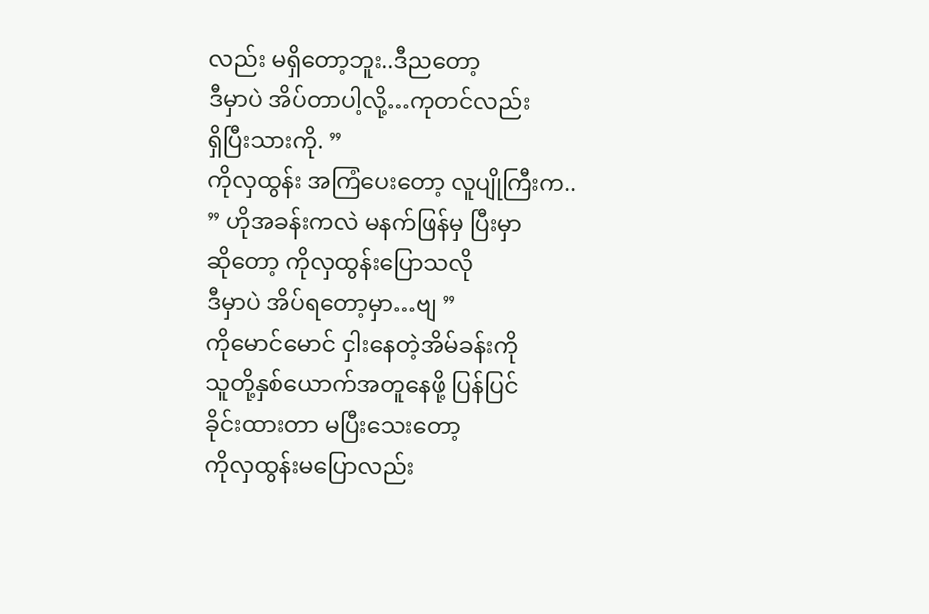လည်း မရှိတော့ဘူး..ဒီညတော့
ဒီမှာပဲ အိပ်တာပါ့လို့…ကုတင်လည်း
ရှိပြီးသားကို. ”
ကိုလှထွန်း အကြံပေးတော့ လူပျိုကြီးက..
” ဟိုအခန်းကလဲ မနက်ဖြန်မှ ပြီးမှာ
ဆိုတော့ ကိုလှထွန်းပြောသလို
ဒီမှာပဲ အိပ်ရတော့မှာ…ဗျ ”
ကိုမောင်မောင် ငှါးနေတဲ့အိမ်ခန်းကို
သူတို့နှစ်ယောက်အတူနေဖို့ ပြန်ပြင်
ခိုင်းထားတာ မပြီးသေးတော့
ကိုလှထွန်းမပြောလည်း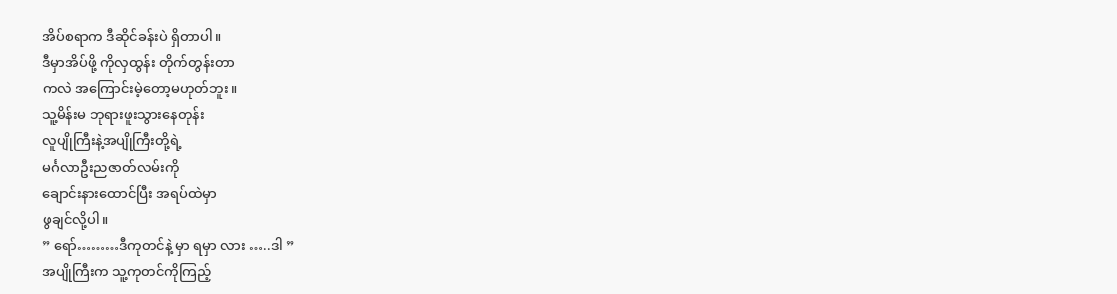အိပ်စရာက ဒီဆိုင်ခန်းပဲ ရှိတာပါ။
ဒီမှာအိပ်ဖို့ ကိုလှထွန်း တိုက်တွန်းတာ
ကလဲ အကြောင်းမဲ့တော့မဟုတ်ဘူး။
သူ့မိန်းမ ဘုရားဖူးသွားနေတုန်း
လူပျိုကြီးနဲ့အပျိုကြီးတို့ရဲ့
မင်္ဂလာဦးညဇာတ်လမ်းကို
ချောင်းနားထောင်ပြီး အရပ်ထဲမှာ
ဖွချင်လို့ပါ။
” ရော်………ဒီကုတင်နဲ့ မှာ ရမှာ လား …..ဒါ ”
အပျိုကြီးက သူ့ကုတင်ကိုကြည့်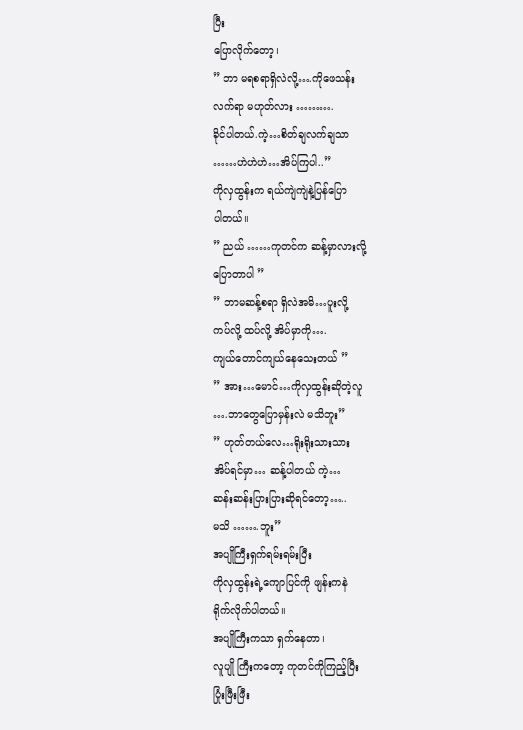ပြီး
ပြောလိုက်တော့၊
” ဘာ မရစရာရှိလဲလို့….ကိုဖေသန်း
လက်ရာ မဟုတ်လား ……….
ခိုင်ပါတယ်.ကဲ့…စိတ်ချလက်ချသာ
……ဟဲဟဲဟဲ…အိပ်ကြပါ..”
ကိုလှထွန်းက ရယ်ကျဲကျဲနဲ့ပြန်ပြော
ပါတယ်။
” ညယ် ……ကုတင်က ဆန့်မှာလားလို့
ပြောတာပါ ”
” ဘာမဆန့်စရာ ရှိလဲအမိ…ပူးလို့
ကပ်လို့ ထပ်လို့ အိပ်မှာကို….
ကျယ်တောင်ကျယ်နေသေးတယ် ”
” အား…မောင်…ကိုလှထွန်းဆိုတဲ့လူ
….ဘာတွေပြောမှန်းလဲ မသိဘူး”
” ဟုတ်တယ်လေ…ရိုးရိုးသားသား
အိပ်ရင်မှာ… ဆန့်ပါတယ် ကဲ့…
ဆန်းဆန်းပြားပြားဆိုရင်တော့…..
မသိ …….ဘူး”
အပျိုကြီးရှက်ရမ်းရမ်းပြီး
ကိုလှထွန်းရဲ့ကျောပြင်ကို ဖျန်းကနဲ
ရိုက်လိုက်ပါတယ်။
အပျိုကြီးကသာ ရှက်နေတာ၊
လူပျို ကြီးကတော့ ကုတင်ကိုကြည့်ပြီး
ပြုံးဖြီးဖြီး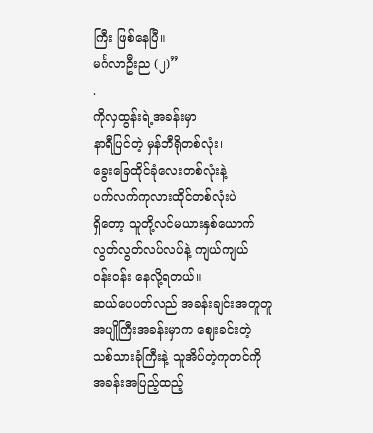ကြီး ဖြစ်နေပြီ။
မင်္ဂလာဦးည (၂)”
.
ကိုလှထွန်းရဲ့အခန်းမှာ
နာရီပြင်တဲ့ မှန်ဘီရိုတစ်လုံး၊
ခွေးခြေထိုင်ခုံလေးတစ်လုံးနဲ့
ပက်လက်ကုလားထိုင်တစ်လုံးပဲ
ရှိတော့ သူတို့လင်မယားနှစ်ယောက်
လွတ်လွတ်လပ်လပ်နဲ့ ကျယ်ကျယ်
ဝန်းဝန်း နေလို့ရတယ်။
ဆယ်ပေပတ်လည် အခန်းချင်းအတူတူ
အပျိုကြီးအခန်းမှာက ဈေးခင်းတဲ့
သစ်သားခုံကြီးနဲ့ သူအိပ်တဲ့ကုတင်ကို
အခန်းအပြည့်ထည့်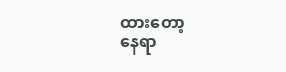ထားတော့
နေရာ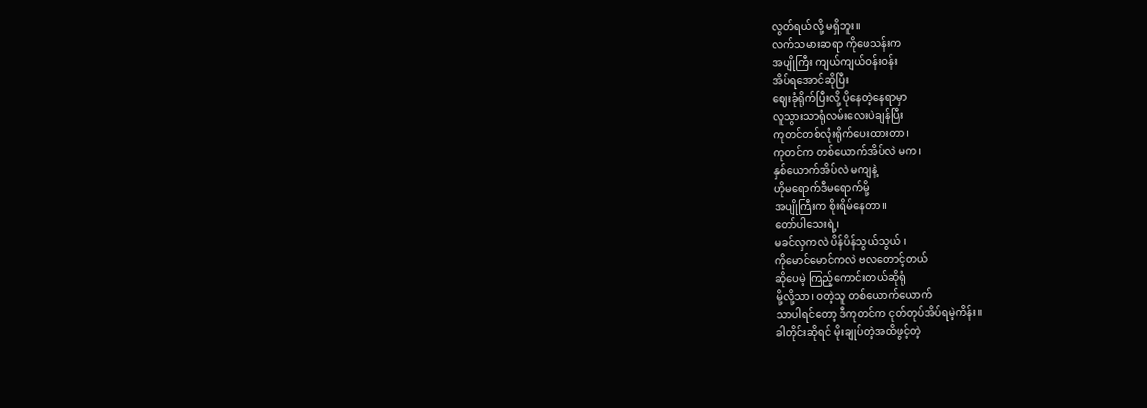လွတ်ရယ်လို့ မရှိဘူး။
လက်သမားဆရာ ကိုဖေသန်းက
အပျိုကြီး ကျယ်ကျယ်ဝန်းဝန်း
အိပ်ရအောင်ဆိုပြီး
ဈေးခုံရိုက်ပြီးလို့ ပိုနေတဲ့နေရာမှာ
လူသွားသာရုံလမ်းလေးပဲချန်ပြီး
ကုတင်တစ်လုံးရိုက်ပေးထားတာ၊
ကုတင်က တစ်ယောက်အိပ်လဲ မက၊
နှစ်ယောက်အိပ်လဲ မကျနဲ့
ဟိုမရောက်ဒီမရောက်မို့
အပျိုကြီးက စိုးရိမ်နေတာ။
တော်ပါသေးရဲ့၊
မခင်လှကလဲ ပိန်ပိန်သွယ်သွယ် ၊
ကိုမောင်မောင်ကလဲ ဗလတောင့်တယ်
ဆိုပေမဲ့ ကြည့်ကောင်းတယ်ဆိုရုံ
မို့လို့သာ၊ ဝတဲ့သူ တစ်ယောက်ယောက်
သာပါရင်တော့ ဒီကုတင်က ငုတ်တုပ်အိပ်ရမဲ့ကိန်း။
ခါတိုင်းဆိုရင် မိုးချုပ်တဲ့အထိဖွင့်တဲ့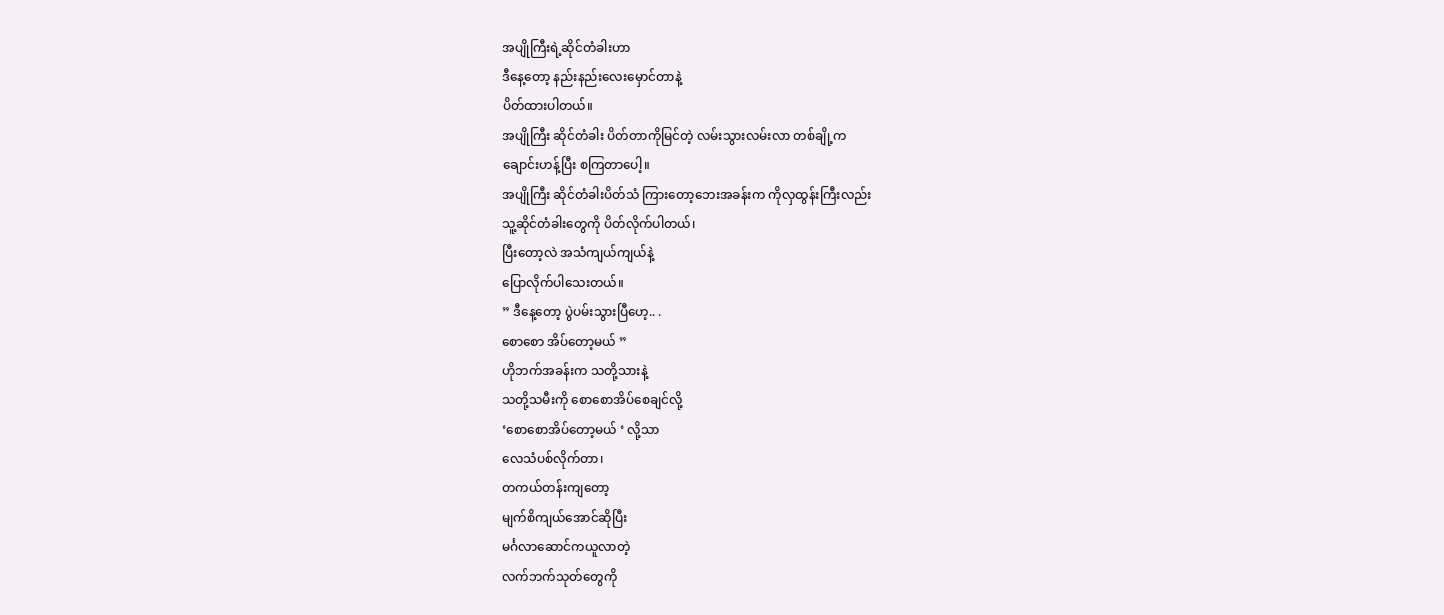အပျိုကြီးရဲ့ဆိုင်တံခါးဟာ
ဒီနေ့တော့ နည်းနည်းလေးမှောင်တာနဲ့
ပိတ်ထားပါတယ်။
အပျိုကြီး ဆိုင်တံခါး ပိတ်တာကိုမြင်တဲ့ လမ်းသွားလမ်းလာ တစ်ချို့က
ချောင်းဟန့်ပြီး စကြတာပေါ့။
အပျိုကြီး ဆိုင်တံခါးပိတ်သံ ကြားတော့ဘေးအခန်းက ကိုလှထွန်းကြီးလည်း
သူ့ဆိုင်တံခါးတွေကို ပိတ်လိုက်ပါတယ်၊
ပြီးတော့လဲ အသံကျယ်ကျယ်နဲ့
ပြောလိုက်ပါသေးတယ်။
” ဒီနေ့တော့ ပွဲပမ်းသွားပြီဟေ့.. .
စောစော အိပ်တော့မယ် ”
ဟိုဘက်အခန်းက သတို့သားနဲ့
သတို့သမီးကို စောစောအိပ်စေချင်လို့
‘စောစောအိပ်တော့မယ် ‘ လို့သာ
လေသံပစ်လိုက်တာ၊
တကယ်တန်းကျတော့
မျက်စိကျယ်အောင်ဆိုပြီး
မင်္ဂလာဆောင်ကယူလာတဲ့
လက်ဘက်သုတ်တွေကို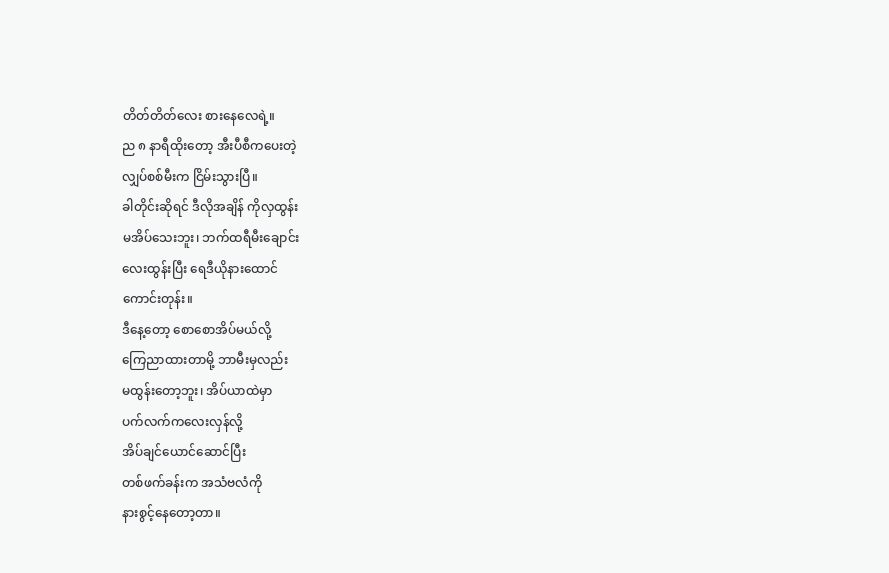တိတ်တိတ်လေး စားနေလေရဲ့။
ည ၈ နာရီထိုးတော့ အီးပီစီကပေးတဲ့
လျှပ်စစ်မီးက ငြိမ်းသွားပြီ။
ခါတိုင်းဆိုရင် ဒီလိုအချိန် ကိုလှထွန်း
မအိပ်သေးဘူး၊ ဘက်ထရီမီးချောင်း
လေးထွန်းပြီး ရေဒီယိုနားထောင်
ကောင်းတုန်း။
ဒီနေ့တော့ စောစောအိပ်မယ်လို့
ကြေညာထားတာမို့ ဘာမီးမှလည်း
မထွန်းတော့ဘူး၊ အိပ်ယာထဲမှာ
ပက်လက်ကလေးလှန်လို့
အိပ်ချင်ယောင်ဆောင်ပြီး
တစ်ဖက်ခန်းက အသံဗလံကို
နားစွင့်နေတော့တာ။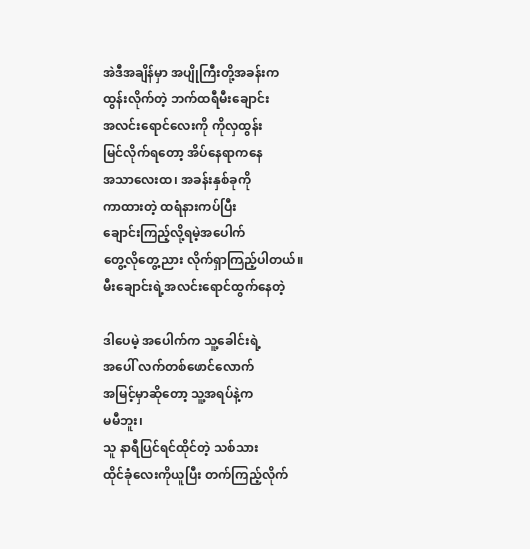အဲဒီအချိန်မှာ အပျိုကြီးတို့အခန်းက
ထွန်းလိုက်တဲ့ ဘက်ထရီမီးချောင်း
အလင်းရောင်လေးကို ကိုလှထွန်း
မြင်လိုက်ရတော့ အိပ်နေရာကနေ
အသာလေးထ၊ အခန်းနှစ်ခုကို
ကာထားတဲ့ ထရံနားကပ်ပြီး
ချောင်းကြည့်လို့ရမဲ့အပေါက်
တွေ့လိုတွေ့ညား လိုက်ရှာကြည့်ပါတယ်။
မီးချောင်းရဲ့အလင်းရောင်ထွက်နေတဲ့

ဒါပေမဲ့ အပေါက်က သူ့ခေါင်းရဲ့
အပေါ် လက်တစ်ဖောင်လောက်
အမြင့်မှာဆိုတော့ သူ့အရပ်နဲ့က
မမီဘူး၊
သူ နာရီပြင်ရင်ထိုင်တဲ့ သစ်သား
ထိုင်ခုံလေးကိုယူပြီး တက်ကြည့်လိုက်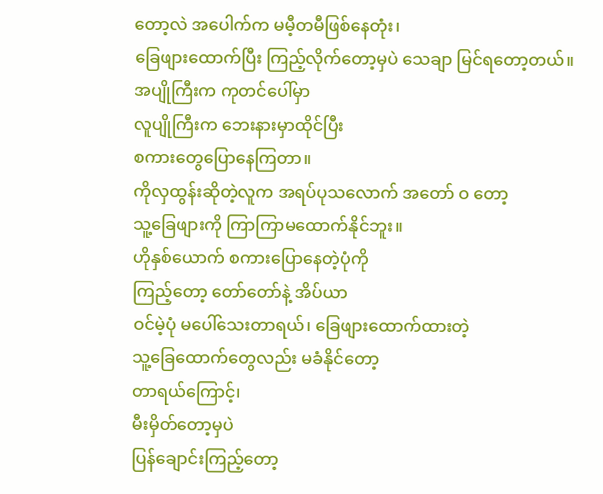တော့လဲ အပေါက်က မမီ့တမီဖြစ်နေတုံး၊
ခြေဖျားထောက်ပြီး ကြည့်လိုက်တော့မှပဲ သေချာ မြင်ရတော့တယ်။
အပျိုကြီးက ကုတင်ပေါ်မှာ
လူပျိုကြီးက ဘေးနားမှာထိုင်ပြီး
စကားတွေပြောနေကြတာ။
ကိုလှထွန်းဆိုတဲ့လူက အရပ်ပုသလောက် အတော် ဝ တော့
သူ့ခြေဖျားကို ကြာကြာမထောက်နိုင်ဘူး။
ဟိုနှစ်ယောက် စကားပြောနေတဲ့ပုံကို
ကြည့်တော့ တော်တော်နဲ့ အိပ်ယာ
ဝင်မဲ့ပုံ မပေါ်သေးတာရယ်၊ ခြေဖျားထောက်ထားတဲ့
သူ့ခြေထောက်တွေလည်း မခံနိုင်တော့
တာရယ်ကြောင့်၊
မီးမှိတ်တော့မှပဲ
ပြန်ချောင်းကြည့်တော့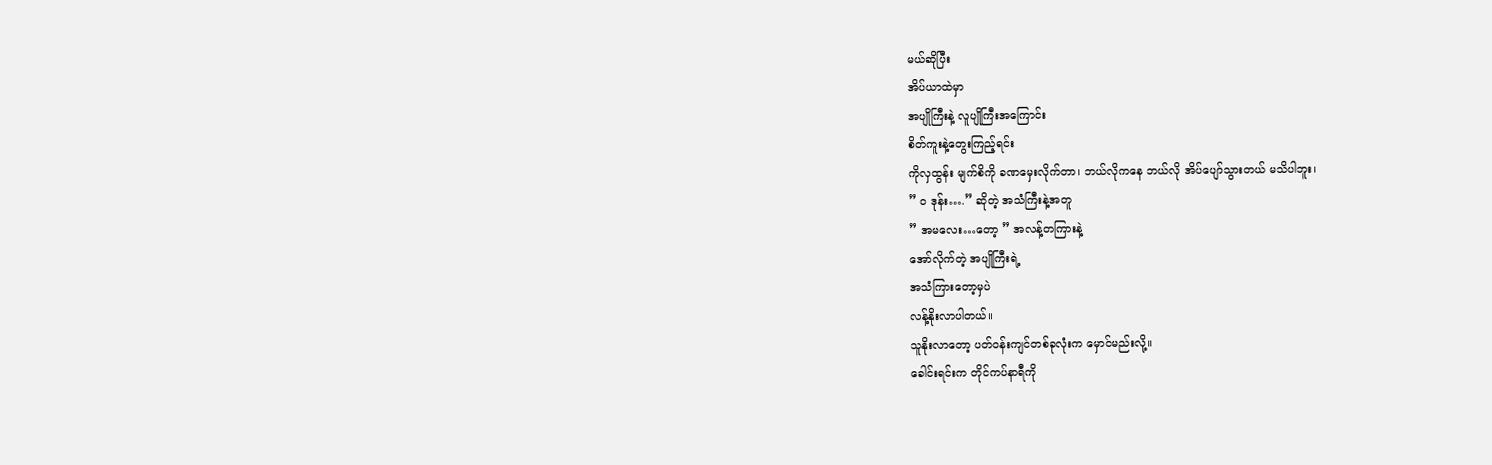မယ်ဆိုပြီး
အိပ်ယာထဲမှာ
အပျိုကြီးနဲ့ လူပျိုကြီးအကြောင်း
စိတ်ကူးနဲ့တွေးကြည့်ရင်း
ကိုလှထွန်း မျက်စိကို ခဏမှေးလိုက်တာ၊ ဘယ်လိုကနေ ဘယ်လို အိပ်ပျော်သွားတယ် မသိပါဘူး၊
” ဝ ဒုန်း….” ဆိုတဲ့ အသံကြီးနဲ့အတူ
” အမလေး…တော့ ” အလန့်တကြားနဲ့
အော်လိုက်တဲ့ အပျိုကြီးရဲ့
အသံကြားတော့မှပဲ
လန့်နိုးလာပါတယ်။
သူနိုးလာတော့ ပတ်ဝန်းကျင်တစ်ခုလုံးက မှောင်မည်းလို့။
ခေါင်းရင်းက တိုင်ကပ်နာရီကို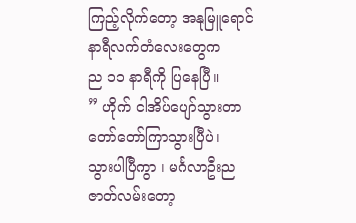ကြည့်လိုက်တော့ အနုမြူရောင်
နာရီလက်တံလေးတွေက
ည ၁၁ နာရီကို ပြနေပြီ။
” ဟိုက် ငါအိပ်ပျော်သွားတာ
တော်တော်ကြာသွားပြီပဲ၊
သွားပါပြီကွာ ၊ မင်္ဂလာဦးည
ဇာတ်လမ်းတော့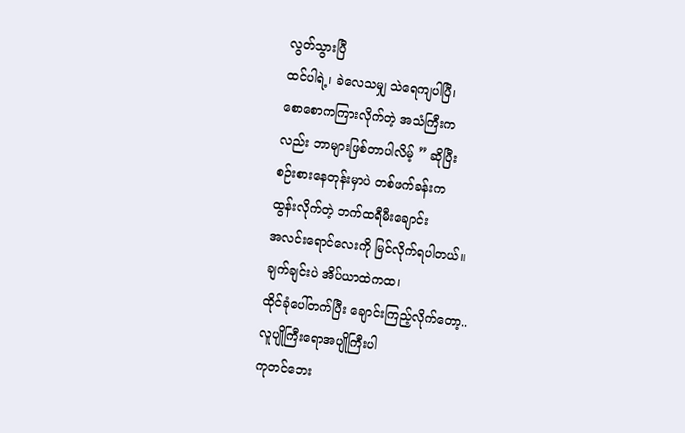လွတ်သွားပြီ
ထင်ပါရဲ့၊ ခဲလေသမျှ သဲရေကျပါပြီ၊
စောစောကကြားလိုက်တဲ့ အသံကြီးက
လည်း ဘာများဖြစ်တာပါလိမ့် ” ဆိုပြီး
စဉ်းစားနေတုန်းမှာပဲ တစ်ဖက်ခန်းက
ထွန်းလိုက်တဲ့ ဘက်ထရီမီးချောင်း
အလင်းရောင်လေးကို မြင်လိုက်ရပါတယ်။
ချက်ချင်းပဲ အိပ်ယာထဲကထ၊
ထိုင်ခုံပေါ်တက်ပြီး ချောင်းကြည့်လိုက်တော့..
လူပျိုကြီးရောအပျိုကြီးပါ
ကုတင်ဘေး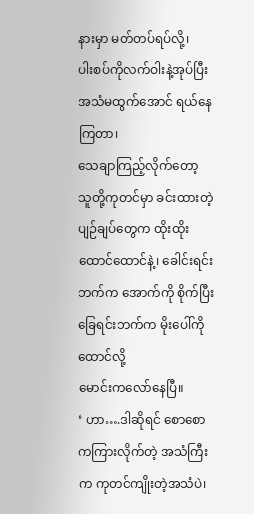နားမှာ မတ်တပ်ရပ်လို့၊
ပါးစပ်ကိုလက်ဝါးနဲ့အုပ်ပြီး
အသံမထွက်အောင် ရယ်နေကြတာ၊
သေချာကြည့်လိုက်တော့
သူတို့ကုတင်မှာ ခင်းထားတဲ့
ပျဉ်ချပ်တွေက ထိုးထိုးထောင်ထောင်နဲ့၊ ခေါင်းရင်းဘက်က အောက်ကို စိုက်ပြီး ခြေရင်းဘက်က မိုးပေါ်ကိုထောင်လို့
မောင်းကလော်နေပြီ။
‘ ဟာ….ဒါဆိုရင် စောစောကကြားလိုက်တဲ့ အသံကြီးက ကုတင်ကျိုးတဲ့အသံပဲ၊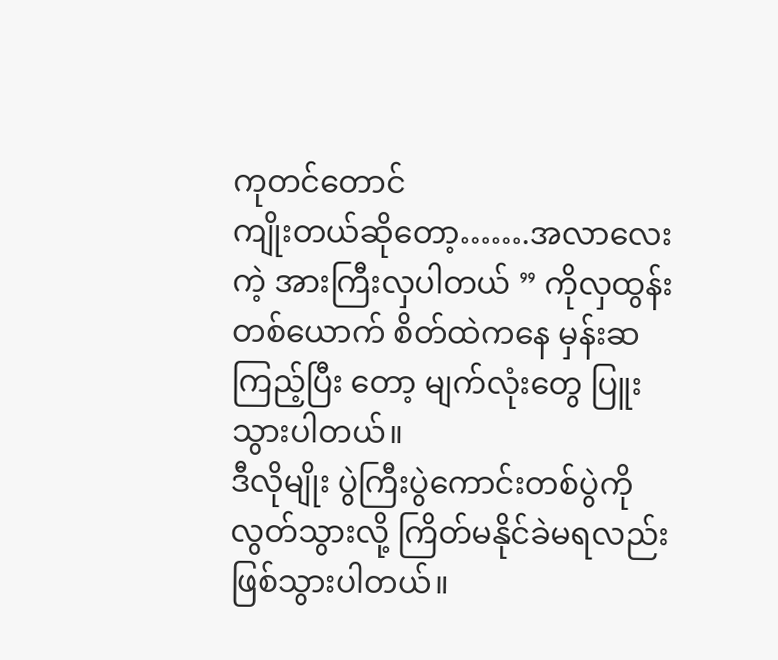ကုတင်တောင်
ကျိုးတယ်ဆိုတော့…….အလာလေးကဲ့ အားကြီးလှပါတယ် ” ကိုလှထွန်းတစ်ယောက် စိတ်ထဲကနေ မှန်းဆကြည့်ပြီး တော့ မျက်လုံးတွေ ပြူးသွားပါတယ်။
ဒီလိုမျိုး ပွဲကြီးပွဲကောင်းတစ်ပွဲကို လွတ်သွားလို့ ကြိတ်မနိုင်ခဲမရလည်း ဖြစ်သွားပါတယ်။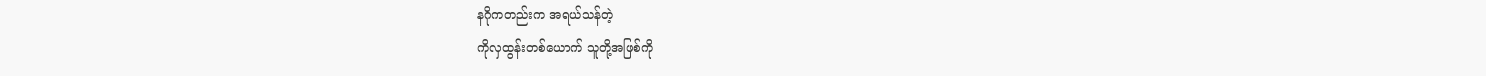နဂိုကတည်းက အရယ်သန်တဲ့
ကိုလှထွန်းတစ်ယောက် သူတို့အဖြစ်ကို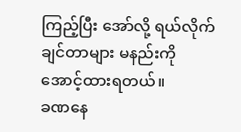ကြည့်ပြီး အော်လို့ ရယ်လိုက်ချင်တာများ မနည်းကို အောင့်ထားရတယ်။
ခဏနေ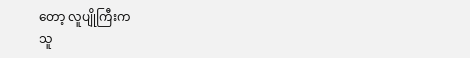တော့ လူပျိုကြီးက
သူ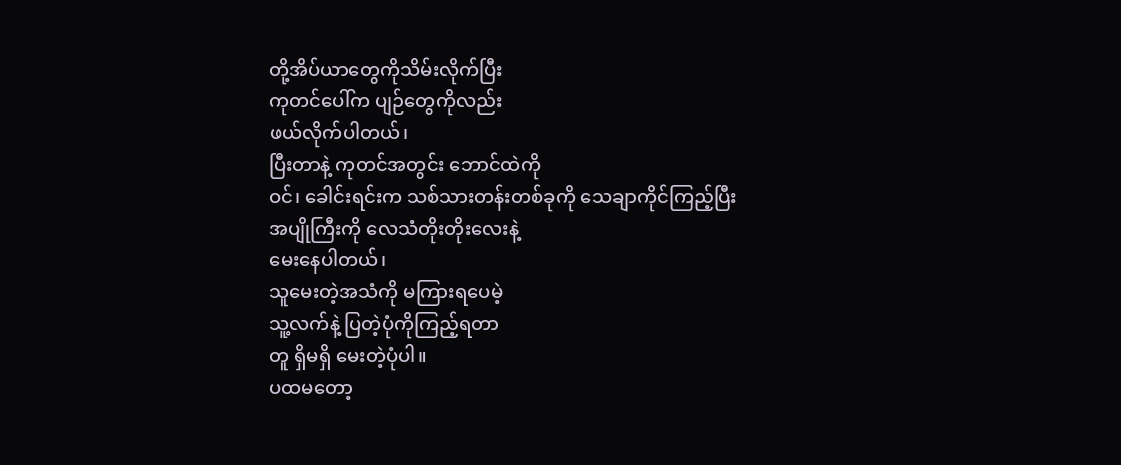တို့အိပ်ယာတွေကိုသိမ်းလိုက်ပြီး
ကုတင်ပေါ်က ပျဉ်တွေကိုလည်း
ဖယ်လိုက်ပါတယ်၊
ပြီးတာနဲ့ ကုတင်အတွင်း ဘောင်ထဲကို
ဝင်၊ ခေါင်းရင်းက သစ်သားတန်းတစ်ခုကို သေချာကိုင်ကြည့်ပြီး
အပျိုကြီးကို လေသံတိုးတိုးလေးနဲ့
မေးနေပါတယ်၊
သူမေးတဲ့အသံကို မကြားရပေမဲ့
သူ့လက်နဲ့ ပြတဲ့ပုံကိုကြည့်ရတာ
တူ ရှိမရှိ မေးတဲ့ပုံပါ။
ပထမတော့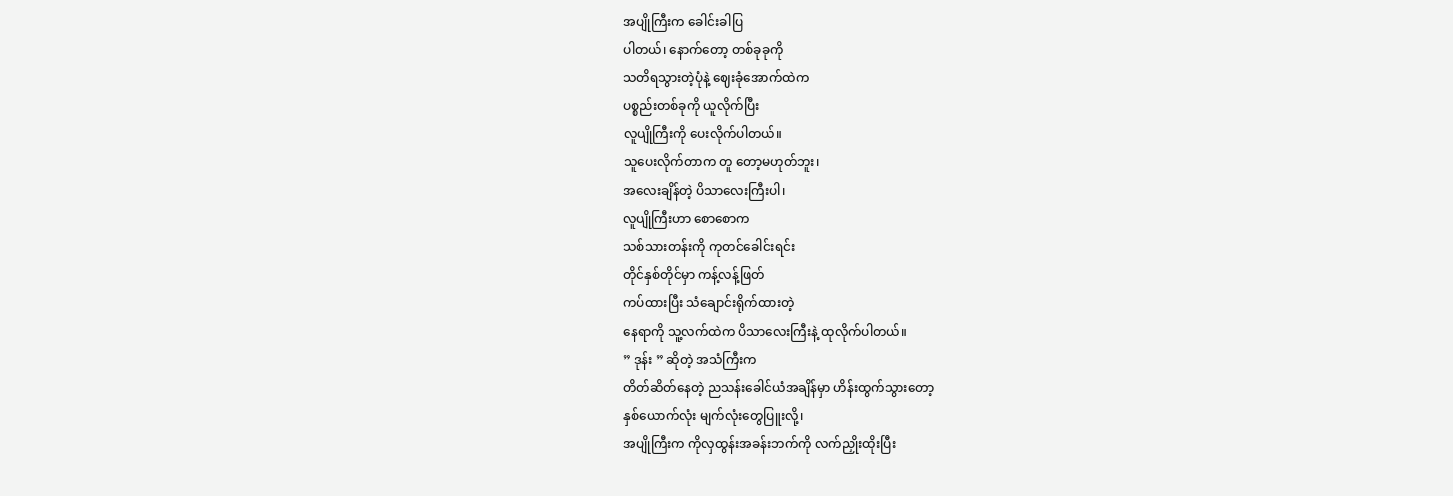အပျိုကြီးက ခေါင်းခါပြ
ပါတယ်၊ နောက်တော့ တစ်ခုခုကို
သတိရသွားတဲ့ပုံနဲ့ ဈေးခုံအောက်ထဲက
ပစ္စည်းတစ်ခုကို ယူလိုက်ပြီး
လူပျိုကြီးကို ပေးလိုက်ပါတယ်။
သူပေးလိုက်တာက တူ တော့မဟုတ်ဘူး၊
အလေးချိန်တဲ့ ပိသာလေးကြီးပါ၊
လူပျိုကြီးဟာ စောစောက
သစ်သားတန်းကို ကုတင်ခေါင်းရင်း
တိုင်နှစ်တိုင်မှာ ကန့်လန့်ဖြတ်
ကပ်ထားပြီး သံချောင်းရိုက်ထားတဲ့
နေရာကို သူ့လက်ထဲက ပိသာလေးကြီးနဲ့ ထုလိုက်ပါတယ်။
” ဒုန်း ” ဆိုတဲ့ အသံကြီးက
တိတ်ဆိတ်နေတဲ့ ညသန်းခေါင်ယံအချိန်မှာ ဟိန်းထွက်သွားတော့
နှစ်ယောက်လုံး မျက်လုံးတွေပြူးလို့၊
အပျိုကြီးက ကိုလှထွန်းအခန်းဘက်ကို လက်ညှိုးထိုးပြီး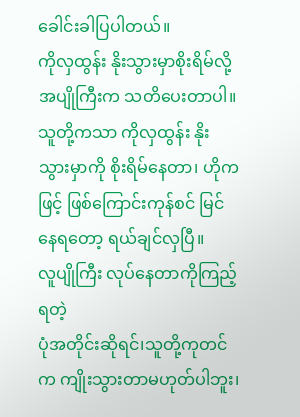ခေါင်းခါပြပါတယ်။
ကိုလှထွန်း နိုးသွားမှာစိုးရိမ်လို့ အပျိုကြီးက သတိပေးတာပါ။
သူတို့ကသာ ကိုလှထွန်း နိုးသွားမှာကို စိုးရိမ်နေတာ၊ ဟိုကဖြင့် ဖြစ်ကြောင်းကုန်စင် မြင်နေရတော့ ရယ်ချင်လှပြီ။
လူပျိုကြီး လုပ်နေတာကိုကြည့်ရတဲ့
ပုံအတိုင်းဆိုရင်၊သူတို့ကုတင်က ကျိုးသွားတာမဟုတ်ပါဘူး၊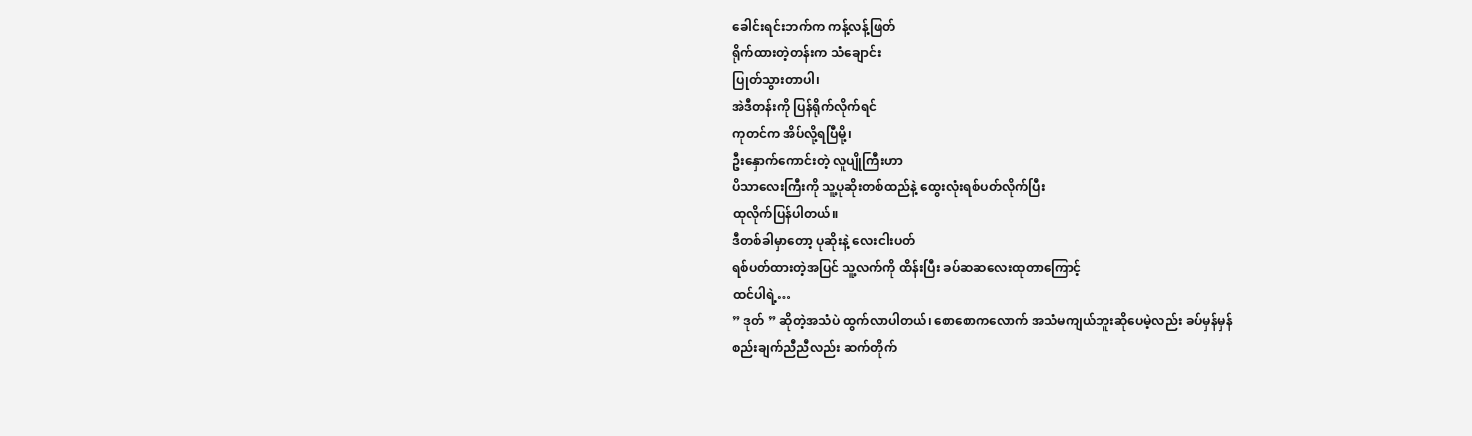ခေါင်းရင်းဘက်က ကန့်လန့်ဖြတ်
ရိုက်ထားတဲ့တန်းက သံချောင်း
ပြုတ်သွားတာပါ၊
အဲဒီတန်းကို ပြန်ရိုက်လိုက်ရင်
ကုတင်က အိပ်လို့ရပြီမို့၊
ဦးနှောက်ကောင်းတဲ့ လူပျိုကြီးဟာ
ပိသာလေးကြီးကို သူ့ပုဆိုးတစ်ထည်နဲ့ ထွေးလုံးရစ်ပတ်လိုက်ပြီး
ထုလိုက်ပြန်ပါတယ်။
ဒီတစ်ခါမှာတော့ ပုဆိုးနဲ့ လေးငါးပတ်
ရစ်ပတ်ထားတဲ့အပြင် သူ့လက်ကို ထိန်းပြီး ခပ်ဆဆလေးထုတာကြောင့်
ထင်ပါရဲ့…
” ဒုတ် ” ဆိုတဲ့အသံပဲ ထွက်လာပါတယ်၊ စောစောကလောက် အသံမကျယ်ဘူးဆိုပေမဲ့လည်း ခပ်မှန်မှန်
စည်းချက်ညီညီလည်း ဆက်တိုက်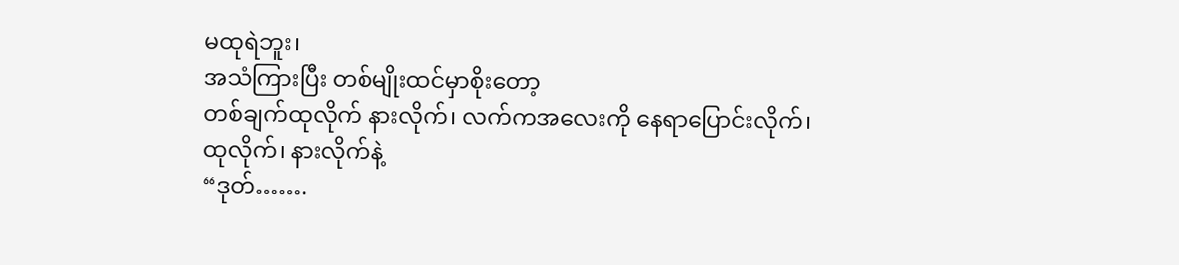မထုရဲဘူး၊
အသံကြားပြီး တစ်မျိုးထင်မှာစိုးတော့
တစ်ချက်ထုလိုက် နားလိုက်၊ လက်ကအလေးကို နေရာပြောင်းလိုက်၊ ထုလိုက်၊ နားလိုက်နဲ့
“ဒုတ်…….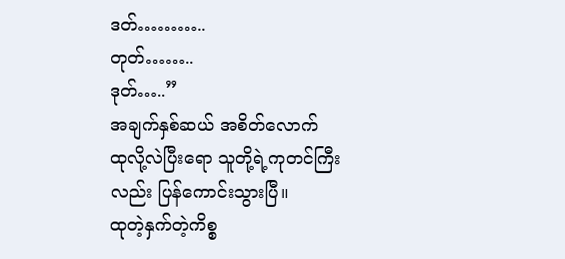ဒတ်………..
တုတ်……..
ဒုတ်…..”
အချက်နှစ်ဆယ် အစိတ်လောက်
ထုလို့လဲပြီးရော သူတို့ရဲ့ကုတင်ကြီး လည်း ပြန်ကောင်းသွားပြီ။
ထုတဲ့နှက်တဲ့ကိစ္စ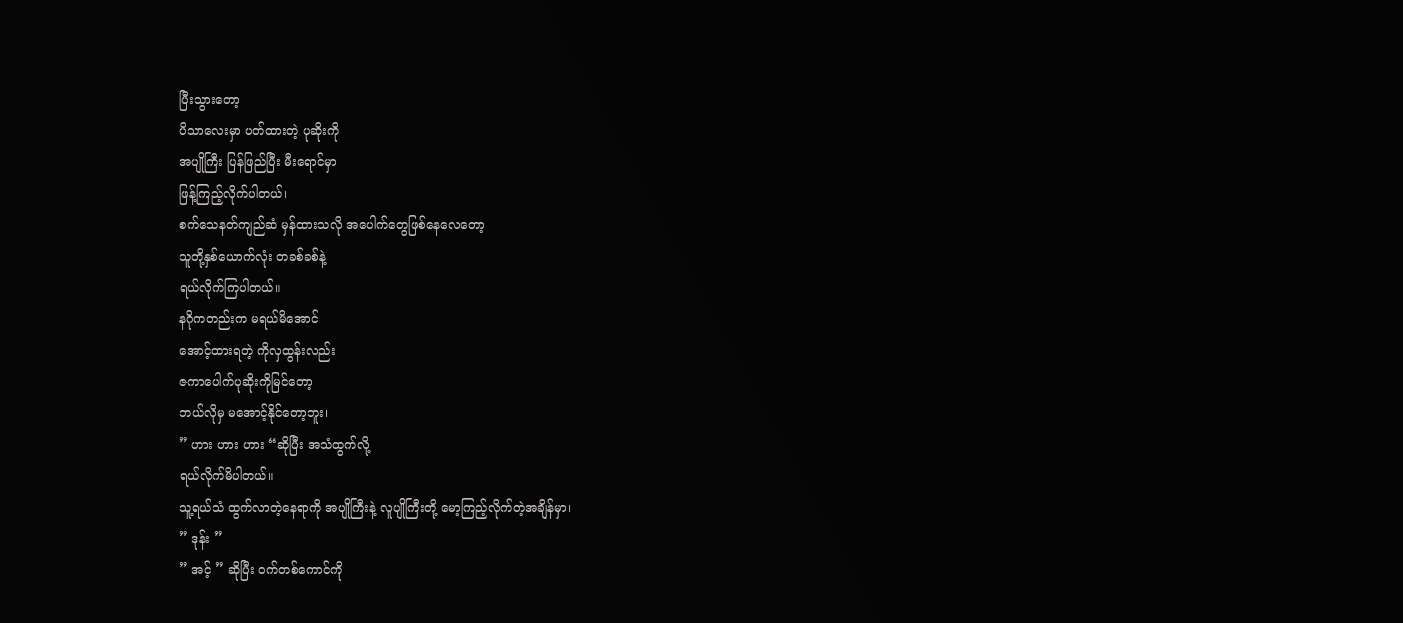ပြီးသွားတော့
ပိသာလေးမှာ ပတ်ထားတဲ့ ပုဆိုးကို
အပျိုကြီး ပြန်ဖြည်ပြီး မီးရောင်မှာ
ဖြန့်ကြည့်လိုက်ပါတယ်၊
စက်သေနတ်ကျည်ဆံ မှန်ထားသလို အပေါက်တွေဖြစ်နေလေတော့
သူတို့နှစ်ယောက်လုံး တခစ်ခစ်နဲ့
ရယ်လိုက်ကြပါတယ်။
နဂိုကတည်းက မရယ်မိအောင်
အောင့်ထားရတဲ့ ကိုလှထွန်းလည်း
ဇကာပေါက်ပုဆိုးကိုမြင်တော့
ဘယ်လိုမှ မအောင့်နိုင်တော့ဘူး၊
” ဟား ဟား ဟား “ဆိုပြီး အသံထွက်လို့
ရယ်လိုက်မိပါတယ်။
သူ့ရယ်သံ ထွက်လာတဲ့နေရာကို အပျိုကြီးနဲ့ လူပျိုကြီးတို့ မော့ကြည့်လိုက်တဲ့အချိန်မှာ၊
” ဒုန်း ”
” အင့် ” ဆိုပြီး ဝက်တစ်ကောင်ကို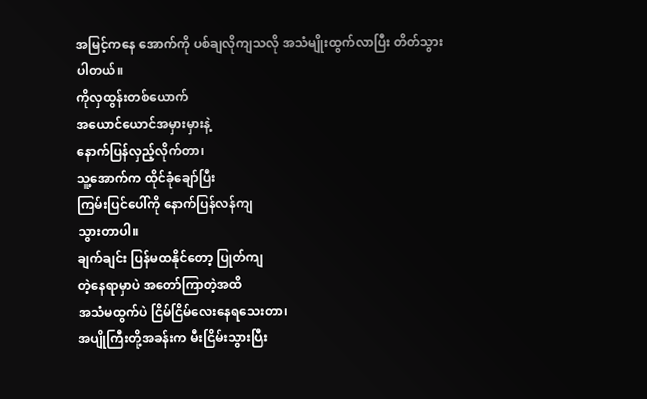အမြင့်ကနေ အောက်ကို ပစ်ချလိုကျသလို အသံမျိုးထွက်လာပြီး တိတ်သွားပါတယ်။
ကိုလှထွန်းတစ်ယောက်
အယောင်ယောင်အမှားမှားနဲ့
နောက်ပြန်လှည့်လိုက်တာ၊
သူ့အောက်က ထိုင်ခုံချော်ပြီး
ကြမ်းပြင်ပေါ်ကို နောက်ပြန်လန်ကျ
သွားတာပါ။
ချက်ချင်း ပြန်မထနိုင်တော့ ပြုတ်ကျ
တဲ့နေရာမှာပဲ အတော်ကြာတဲ့အထိ
အသံမထွက်ပဲ ငြိမ်ငြိမ်လေးနေရသေးတာ၊
အပျိုကြီးတို့အခန်းက မီးငြိမ်းသွားပြီး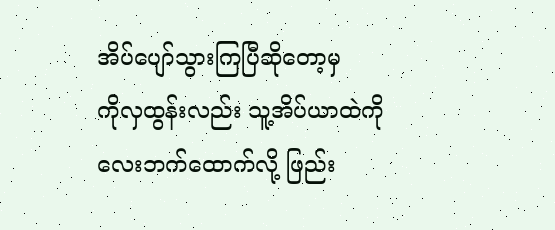အိပ်ပျော်သွားကြပြီဆိုတော့မှ
ကိုလှထွန်းလည်း သူ့အိပ်ယာထဲကို
လေးဘက်ထောက်လို့ ဖြည်း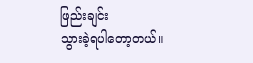ဖြည်းချင်း
သွားခဲ့ရပါတော့တယ်။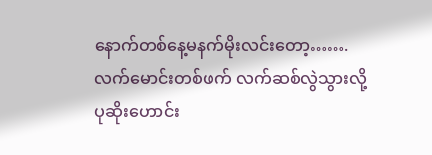နောက်တစ်နေ့မနက်မိုးလင်းတော့…….
လက်မောင်းတစ်ဖက် လက်ဆစ်လွဲသွားလို့
ပုဆိုးဟောင်း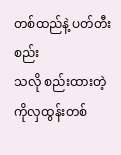တစ်ထည်နဲ့ ပတ်တီးစည်း
သလို စည်းထားတဲ့
ကိုလှထွန်းတစ်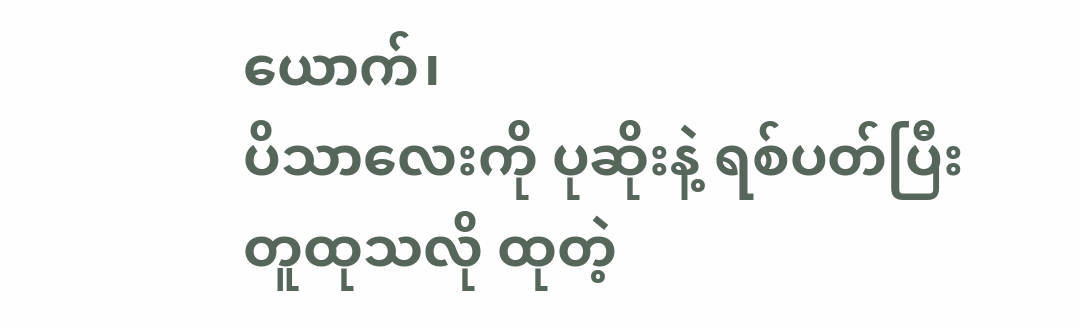ယောက်၊
ပိသာလေးကို ပုဆိုးနဲ့ ရစ်ပတ်ပြီး
တူထုသလို ထုတဲ့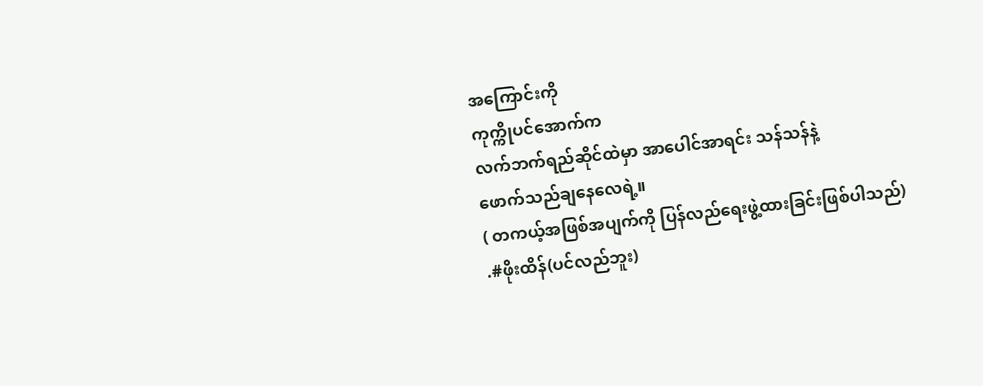အကြောင်းကို
ကုက္ကိုပင်အောက်က
လက်ဘက်ရည်ဆိုင်ထဲမှာ အာပေါင်အာရင်း သန်သန်နဲ့
ဖောက်သည်ချနေလေရဲ့။
( တကယ့်အဖြစ်အပျက်ကို ပြန်လည်ရေးဖွဲ့ထားခြင်းဖြစ်ပါသည်)
.#ဖိုးထိန်(ပင်လည်ဘူး)